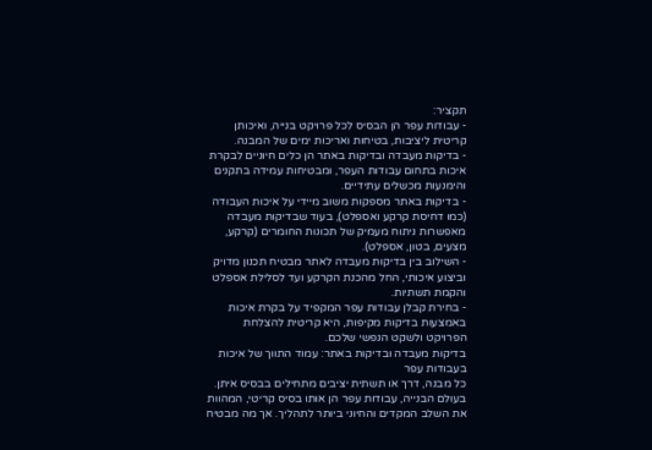תקציר:
- עבודות עפר הן הבסיס לכל פרויקט בנייה, ואיכותן קריטית ליציבות, בטיחות ואריכות ימים של המבנה.
- בדיקות מעבדה ובדיקות באתר הן כלים חיוניים לבקרת איכות בתחום עבודות העפר, ומבטיחות עמידה בתקנים והימנעות מכשלים עתידיים.
- בדיקות באתר מספקות משוב מיידי על איכות העבודה (כמו דחיסת קרקע ואספלט), בעוד שבדיקות מעבדה מאפשרות ניתוח מעמיק של תכונות החומרים (קרקע, מצעים, בטון, אספלט).
- השילוב בין בדיקות מעבדה לאתר מבטיח תכנון מדויק וביצוע איכותי, החל מהכנת הקרקע ועד לסלילת אספלט והקמת תשתיות.
- בחירת קבלן עבודות עפר המקפיד על בקרת איכות באמצעות בדיקות מקיפות, היא קריטית להצלחת הפרויקט ולשקט הנפשי שלכם.
בדיקות מעבדה ובדיקות באתר: עמוד התווך של איכות בעבודות עפר
כל מבנה, דרך או תשתית יציבים מתחילים בבסיס איתן. בעולם הבנייה, עבודות עפר הן אותו בסיס קריטי, המהוות את השלב המקדים והחיוני ביותר לתהליך. אך מה מבטיח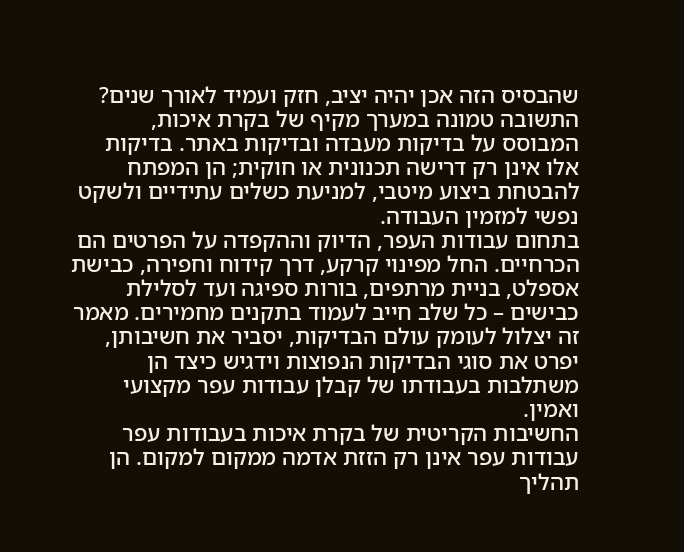שהבסיס הזה אכן יהיה יציב, חזק ועמיד לאורך שנים? התשובה טמונה במערך מקיף של בקרת איכות, המבוסס על בדיקות מעבדה ובדיקות באתר. בדיקות אלו אינן רק דרישה תכנונית או חוקית; הן המפתח להבטחת ביצוע מיטבי, למניעת כשלים עתידיים ולשקט נפשי למזמין העבודה.
בתחום עבודות העפר, הדיוק וההקפדה על הפרטים הם הכרחיים. החל מפינוי קרקע, דרך קידוח וחפירה, כבישת אספלט, בניית מרתפים, בורות ספיגה ועד לסלילת כבישים – כל שלב חייב לעמוד בתקנים מחמירים. מאמר זה יצלול לעומק עולם הבדיקות, יסביר את חשיבותן, יפרט את סוגי הבדיקות הנפוצות וידגיש כיצד הן משתלבות בעבודתו של קבלן עבודות עפר מקצועי ואמין.
החשיבות הקריטית של בקרת איכות בעבודות עפר
עבודות עפר אינן רק הזזת אדמה ממקום למקום. הן תהליך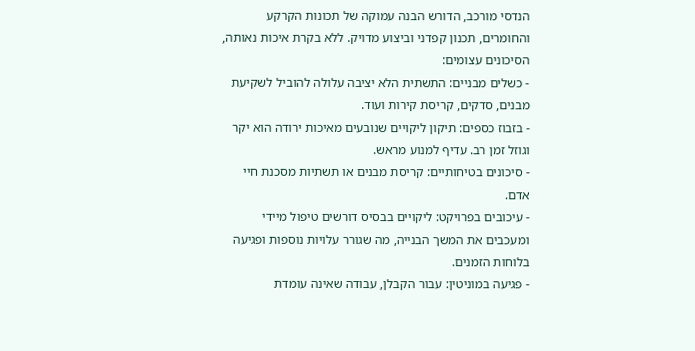הנדסי מורכב, הדורש הבנה עמוקה של תכונות הקרקע והחומרים, תכנון קפדני וביצוע מדויק. ללא בקרת איכות נאותה, הסיכונים עצומים:
- כשלים מבניים: התשתית הלא יציבה עלולה להוביל לשקיעת מבנים, סדקים, קריסת קירות ועוד.
- בזבוז כספים: תיקון ליקויים שנובעים מאיכות ירודה הוא יקר וגוזל זמן רב. עדיף למנוע מראש.
- סיכונים בטיחותיים: קריסת מבנים או תשתיות מסכנת חיי אדם.
- עיכובים בפרויקט: ליקויים בבסיס דורשים טיפול מיידי ומעכבים את המשך הבנייה, מה שגורר עלויות נוספות ופגיעה בלוחות הזמנים.
- פגיעה במוניטין: עבור הקבלן, עבודה שאינה עומדת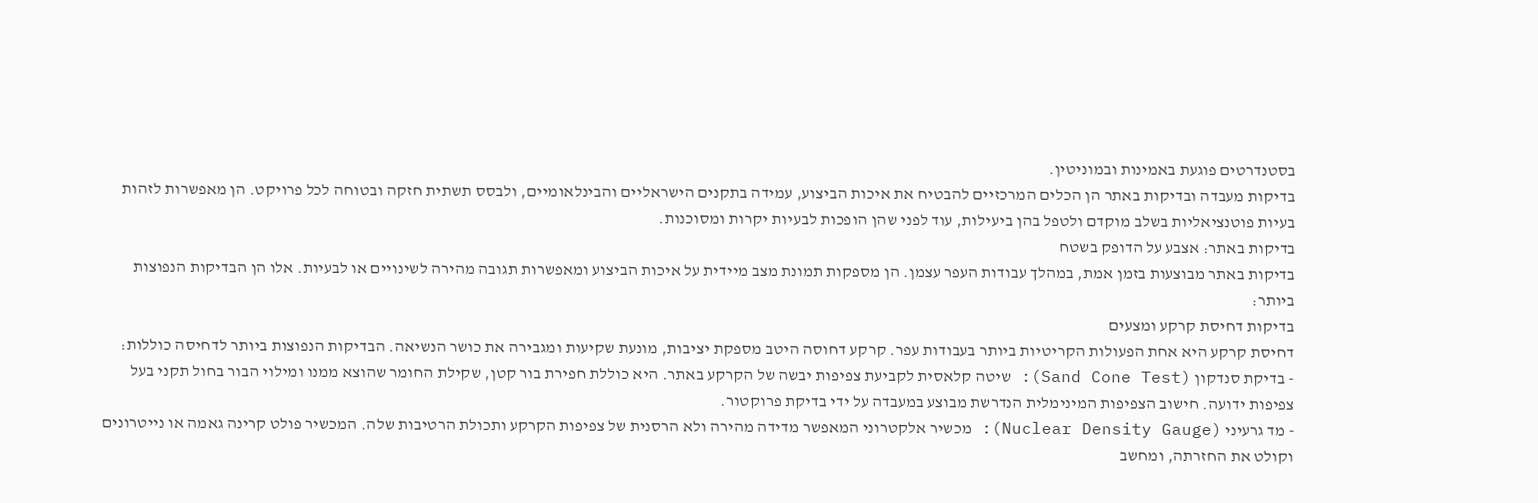בסטנדרטים פוגעת באמינות ובמוניטין.
בדיקות מעבדה ובדיקות באתר הן הכלים המרכזיים להבטיח את איכות הביצוע, עמידה בתקנים הישראליים והבינלאומיים, ולבסס תשתית חזקה ובטוחה לכל פרויקט. הן מאפשרות לזהות בעיות פוטנציאליות בשלב מוקדם ולטפל בהן ביעילות, עוד לפני שהן הופכות לבעיות יקרות ומסוכנות.
בדיקות באתר: אצבע על הדופק בשטח
בדיקות באתר מבוצעות בזמן אמת, במהלך עבודות העפר עצמן. הן מספקות תמונת מצב מיידית על איכות הביצוע ומאפשרות תגובה מהירה לשינויים או לבעיות. אלו הן הבדיקות הנפוצות ביותר:
בדיקות דחיסת קרקע ומצעים
דחיסת קרקע היא אחת הפעולות הקריטיות ביותר בעבודות עפר. קרקע דחוסה היטב מספקת יציבות, מונעת שקיעות ומגבירה את כושר הנשיאה. הבדיקות הנפוצות ביותר לדחיסה כוללות:
- בדיקת סנדקון (Sand Cone Test): שיטה קלאסית לקביעת צפיפות יבשה של הקרקע באתר. היא כוללת חפירת בור קטן, שקילת החומר שהוצא ממנו ומילוי הבור בחול תקני בעל צפיפות ידועה. חישוב הצפיפות המינימלית הנדרשת מבוצע במעבדה על ידי בדיקת פרוקטור.
- מד גרעיני (Nuclear Density Gauge): מכשיר אלקטרוני המאפשר מדידה מהירה ולא הרסנית של צפיפות הקרקע ותכולת הרטיבות שלה. המכשיר פולט קרינה גאמה או נייטרונים וקולט את החזרתה, ומחשב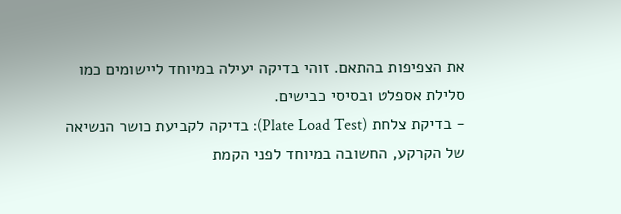את הצפיפות בהתאם. זוהי בדיקה יעילה במיוחד ליישומים כמו סלילת אספלט ובסיסי כבישים.
- בדיקת צלחת (Plate Load Test): בדיקה לקביעת כושר הנשיאה של הקרקע, החשובה במיוחד לפני הקמת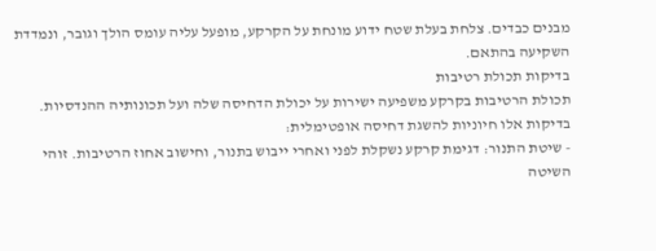מבנים כבדים. צלחת בעלת שטח ידוע מונחת על הקרקע, מופעל עליה עומס הולך וגובר, ונמדדת השקיעה בהתאם.
בדיקות תכולת רטיבות
תכולת הרטיבות בקרקע משפיעה ישירות על יכולת הדחיסה שלה ועל תכונותיה ההנדסיות. בדיקות אלו חיוניות להשגת דחיסה אופטימלית:
- שיטת התנור: דגימת קרקע נשקלת לפני ואחרי ייבוש בתנור, וחישוב אחוז הרטיבות. זוהי השיטה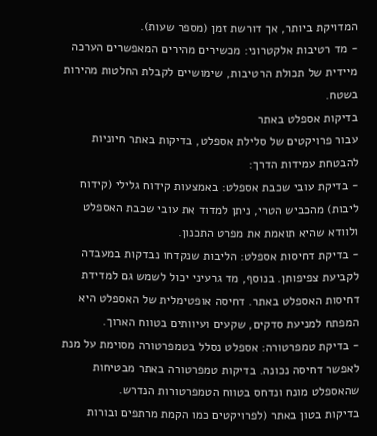המדויקת ביותר, אך דורשת זמן (מספר שעות).
- מד רטיבות אלקטרוני: מכשירים מהירים המאפשרים הערכה מיידית של תכולת הרטיבות, שימושיים לקבלת החלטות מהירות בשטח.
בדיקות אספלט באתר
עבור פרויקטים של סלילת אספלט, בדיקות באתר חיוניות להבטחת עמידות הדרך:
- בדיקת עובי שכבת אספלט: באמצעות קידוח גלילי (קידוח ליבות) מהכביש הטרי, ניתן למדוד את עובי שכבת האספלט ולוודא שהיא תואמת את מפרט התכנון.
- בדיקת דחיסות אספלט: הליבות שנקדחו נבדקות במעבדה לקביעת צפיפותן. בנוסף, מד גרעיני יכול לשמש גם למדידת דחיסות האספלט באתר. דחיסה אופטימלית של האספלט היא המפתח למניעת סדקים, שקעים ועיוותים בטווח הארוך.
- בדיקת טמפרטורה: אספלט נסלל בטמפרטורה מסוימת על מנת לאפשר דחיסה נכונה. בדיקות טמפרטורה באתר מבטיחות שהאספלט מונח ונדחס בטווח הטמפרטורות הנדרש.
בדיקות בטון באתר (לפרויקטים כמו הקמת מרתפים ובורות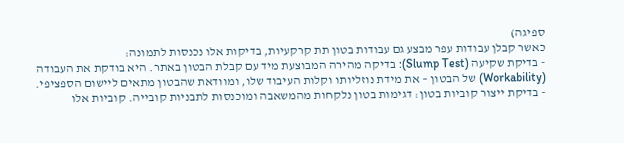ספיגה)
כאשר קבלן עבודות עפר מבצע גם עבודות בטון תת קרקעיות, בדיקות אלו נכנסות לתמונה:
- בדיקת שקיעה (Slump Test): בדיקה מהירה המבוצעת מיד עם קבלת הבטון באתר. היא בודקת את העבודה (Workability) של הבטון – את מידת נוזליותו וקלות העיבוד שלו, ומוודאת שהבטון מתאים ליישום הספציפי.
- בדיקת ייצור קוביות בטון: דגימות בטון נלקחות מהמשאבה ומוכנסות לתבניות קובייה. קוביות אלו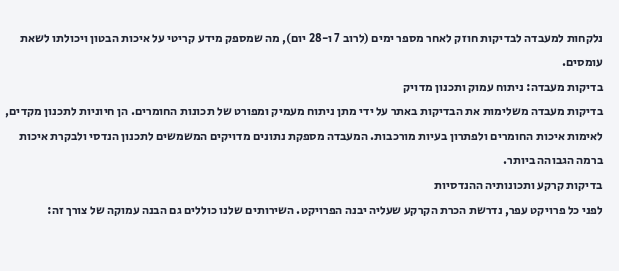נלקחות למעבדה לבדיקות חוזק לאחר מספר ימים (לרוב 7 ו-28 יום), מה שמספק מידע קריטי על איכות הבטון ויכולתו לשאת עומסים.
בדיקות מעבדה: ניתוח עמוק ותכנון מדויק
בדיקות מעבדה משלימות את הבדיקות באתר על ידי מתן ניתוח מעמיק ומפורט של תכונות החומרים. הן חיוניות לתכנון מקדים, לאימות איכות החומרים ולפתרון בעיות מורכבות. המעבדה מספקת נתונים מדויקים המשמשים לתכנון הנדסי ולבקרת איכות ברמה הגבוהה ביותר.
בדיקות קרקע ותכונותיה ההנדסיות
לפני כל פרויקט עפר, נדרשת הכרת הקרקע שעליה יבנה הפרויקט. השירותים שלנו כוללים גם הבנה עמוקה של צורך זה: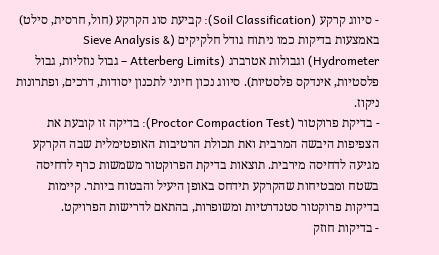- סיווג קרקע (Soil Classification): קביעת סוג הקרקע (חול, חרסית, סילט) באמצעות בדיקות כמו ניתוח גודל חלקיקים (Sieve Analysis & Hydrometer) וגבולות אטרברג (Atterberg Limits – גבול נוזליות, גבול פלסטיות, אינדקס פלסטיות). סיווג נכון חיוני לתכנון יסודות, דרכים, ופתרונות ניקוז.
- בדיקת פרוקטור (Proctor Compaction Test): בדיקה זו קובעת את הצפיפות היבשה המרבית ואת תכולת הרטיבות האופטימלית שבה הקרקע מגיעה לדחיסה מירבית. תוצאות בדיקת הפרוקטור משמשות כרף לדחיסה בשטח ומבטיחות שהקרקע תידחס באופן היעיל והבטוח ביותר. קיימות בדיקות פרוקטור סטנדרטיות ומשופרות, בהתאם לדרישות הפרויקט.
- בדיקות חוזק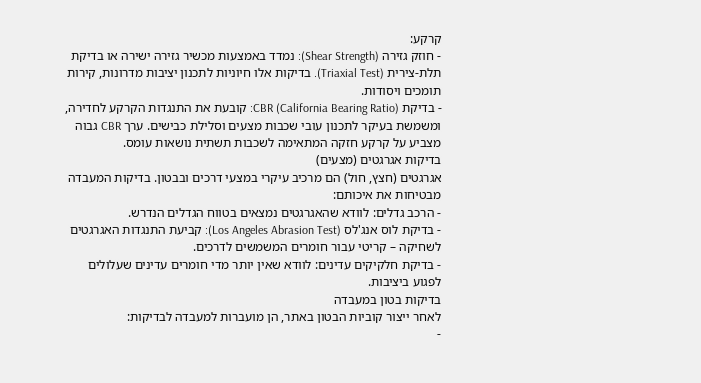קרקע:
- חוזק גזירה (Shear Strength): נמדד באמצעות מכשיר גזירה ישירה או בדיקת תלת-צירית (Triaxial Test). בדיקות אלו חיוניות לתכנון יציבות מדרונות, קירות תומכים ויסודות.
- בדיקת CBR (California Bearing Ratio): קובעת את התנגדות הקרקע לחדירה, ומשמשת בעיקר לתכנון עובי שכבות מצעים וסלילת כבישים. ערך CBR גבוה מצביע על קרקע חזקה המתאימה לשכבות תשתית נושאות עומס.
בדיקות אגרגטים (מצעים)
אגרגטים (חצץ, חול) הם מרכיב עיקרי במצעי דרכים ובבטון. בדיקות המעבדה מבטיחות את איכותם:
- הרכב גדלים: לוודא שהאגרגטים נמצאים בטווח הגדלים הנדרש.
- בדיקת לוס אנג'לס (Los Angeles Abrasion Test): קביעת התנגדות האגרגטים לשחיקה – קריטי עבור חומרים המשמשים לדרכים.
- בדיקת חלקיקים עדינים: לוודא שאין יותר מדי חומרים עדינים שעלולים לפגוע ביציבות.
בדיקות בטון במעבדה
לאחר ייצור קוביות הבטון באתר, הן מועברות למעבדה לבדיקות:
-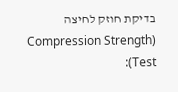בדיקת חוזק לחיצה (Compression Strength Test):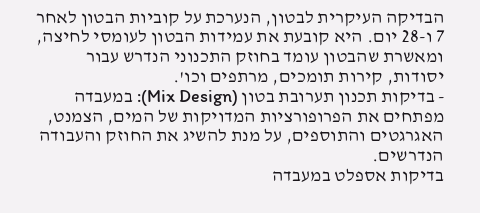הבדיקה העיקרית לבטון, הנערכת על קוביות הבטון לאחר 7 ו-28 יום. היא קובעת את עמידות הבטון לעומסי לחיצה, ומאשרת שהבטון עומד בחוזק התכנוני הנדרש עבור יסודות, קירות תומכים, מרתפים וכו'.
- בדיקות תכנון תערובת בטון (Mix Design): במעבדה מפתחים את הפרופורציות המדויקות של המים, הצמנט, האגרגטים והתוספים, על מנת להשיג את החוזק והעבודה הנדרשים.
בדיקות אספלט במעבדה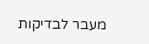מעבר לבדיקות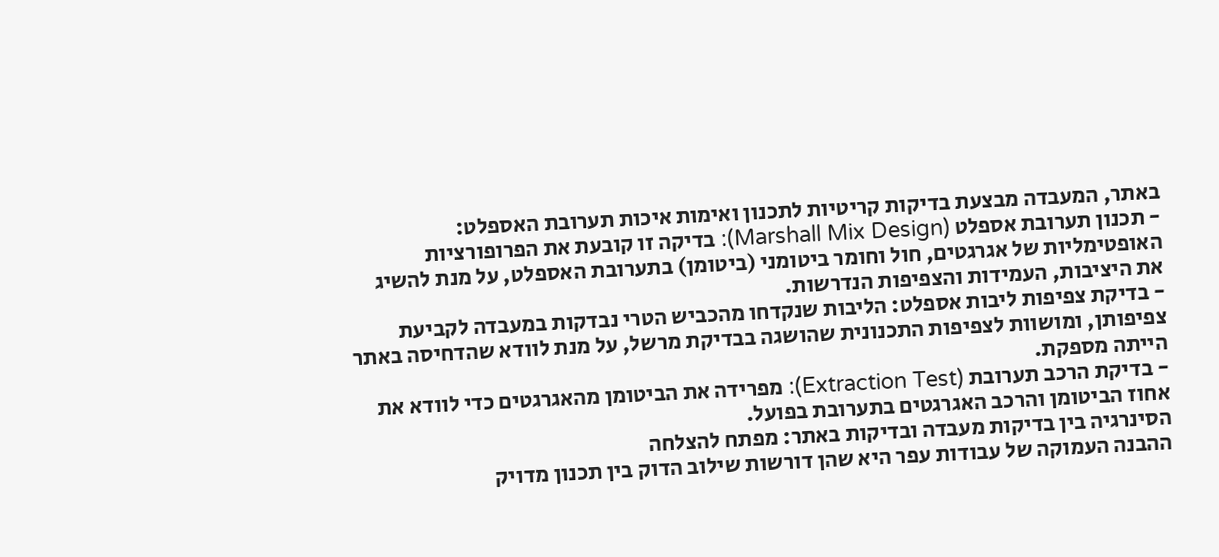באתר, המעבדה מבצעת בדיקות קריטיות לתכנון ואימות איכות תערובת האספלט:
- תכנון תערובת אספלט (Marshall Mix Design): בדיקה זו קובעת את הפרופורציות האופטימליות של אגרגטים, חול וחומר ביטומני (ביטומן) בתערובת האספלט, על מנת להשיג את היציבות, העמידות והצפיפות הנדרשות.
- בדיקת צפיפות ליבות אספלט: הליבות שנקדחו מהכביש הטרי נבדקות במעבדה לקביעת צפיפותן, ומושוות לצפיפות התכנונית שהושגה בבדיקת מרשל, על מנת לוודא שהדחיסה באתר הייתה מספקת.
- בדיקת הרכב תערובת (Extraction Test): מפרידה את הביטומן מהאגרגטים כדי לוודא את אחוז הביטומן והרכב האגרגטים בתערובת בפועל.
הסינרגיה בין בדיקות מעבדה ובדיקות באתר: מפתח להצלחה
ההבנה העמוקה של עבודות עפר היא שהן דורשות שילוב הדוק בין תכנון מדויק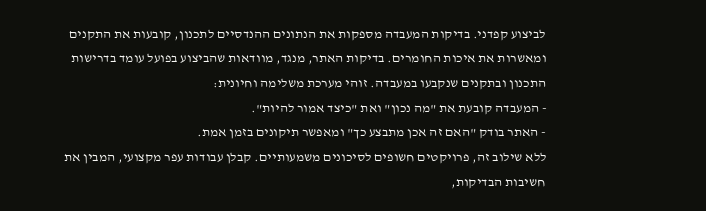לביצוע קפדני. בדיקות המעבדה מספקות את הנתונים ההנדסיים לתכנון, קובעות את התקנים ומאשרות את איכות החומרים. בדיקות האתר, מנגד, מוודאות שהביצוע בפועל עומד בדרישות התכנון ובתקנים שנקבעו במעבדה. זוהי מערכת משלימה וחיונית:
- המעבדה קובעת את "מה נכון" ואת "כיצד אמור להיות".
- האתר בודק "האם זה אכן מתבצע כך" ומאפשר תיקונים בזמן אמת.
ללא שילוב זה, פרויקטים חשופים לסיכונים משמעותיים. קבלן עבודות עפר מקצועי, המבין את חשיבות הבדיקות,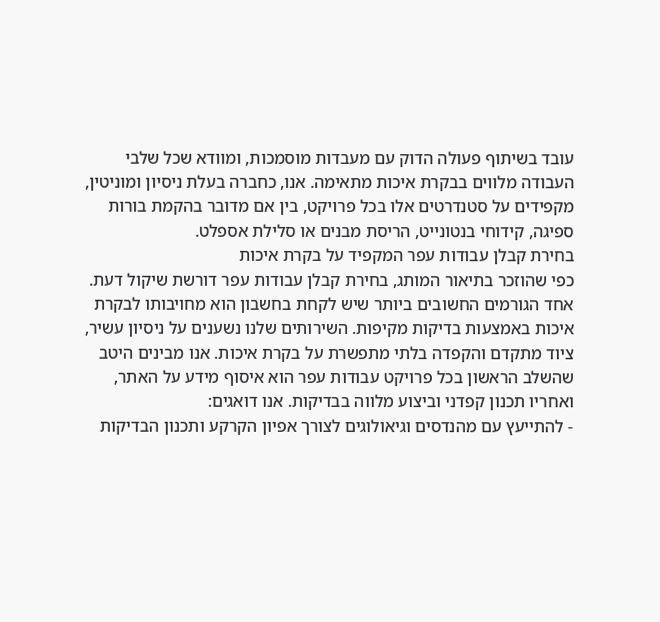עובד בשיתוף פעולה הדוק עם מעבדות מוסמכות, ומוודא שכל שלבי העבודה מלווים בבקרת איכות מתאימה. אנו, כחברה בעלת ניסיון ומוניטין, מקפידים על סטנדרטים אלו בכל פרויקט, בין אם מדובר בהקמת בורות ספיגה, קידוחי בנטונייט, הריסת מבנים או סלילת אספלט.
בחירת קבלן עבודות עפר המקפיד על בקרת איכות
כפי שהוזכר בתיאור המותג, בחירת קבלן עבודות עפר דורשת שיקול דעת. אחד הגורמים החשובים ביותר שיש לקחת בחשבון הוא מחויבותו לבקרת איכות באמצעות בדיקות מקיפות. השירותים שלנו נשענים על ניסיון עשיר, ציוד מתקדם והקפדה בלתי מתפשרת על בקרת איכות. אנו מבינים היטב שהשלב הראשון בכל פרויקט עבודות עפר הוא איסוף מידע על האתר, ואחריו תכנון קפדני וביצוע מלווה בבדיקות. אנו דואגים:
- להתייעץ עם מהנדסים וגיאולוגים לצורך אפיון הקרקע ותכנון הבדיקות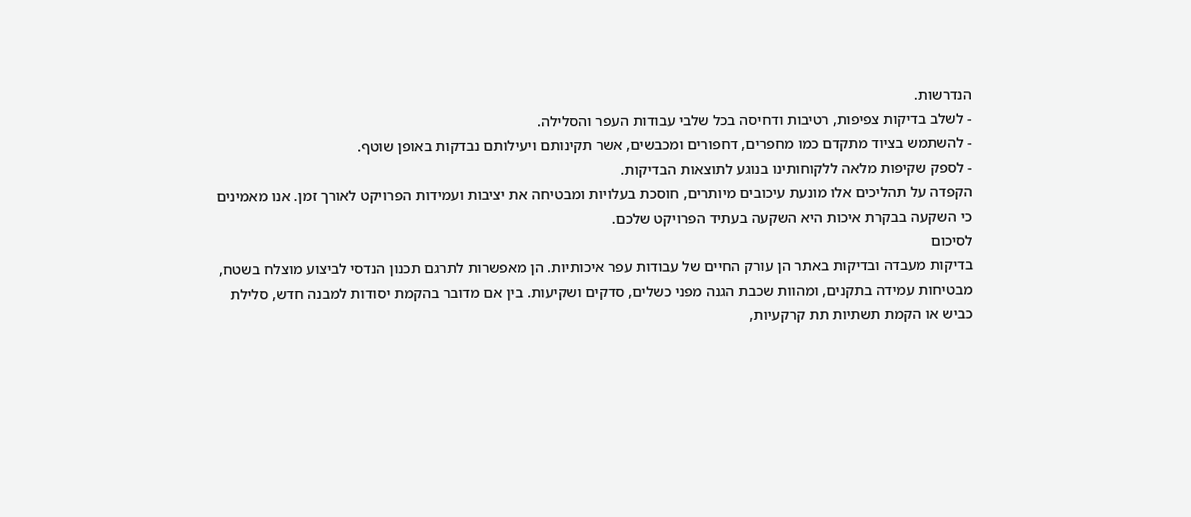הנדרשות.
- לשלב בדיקות צפיפות, רטיבות ודחיסה בכל שלבי עבודות העפר והסלילה.
- להשתמש בציוד מתקדם כמו מחפרים, דחפורים ומכבשים, אשר תקינותם ויעילותם נבדקות באופן שוטף.
- לספק שקיפות מלאה ללקוחותינו בנוגע לתוצאות הבדיקות.
הקפדה על תהליכים אלו מונעת עיכובים מיותרים, חוסכת בעלויות ומבטיחה את יציבות ועמידות הפרויקט לאורך זמן. אנו מאמינים כי השקעה בבקרת איכות היא השקעה בעתיד הפרויקט שלכם.
לסיכום
בדיקות מעבדה ובדיקות באתר הן עורק החיים של עבודות עפר איכותיות. הן מאפשרות לתרגם תכנון הנדסי לביצוע מוצלח בשטח, מבטיחות עמידה בתקנים, ומהוות שכבת הגנה מפני כשלים, סדקים ושקיעות. בין אם מדובר בהקמת יסודות למבנה חדש, סלילת כביש או הקמת תשתיות תת קרקעיות,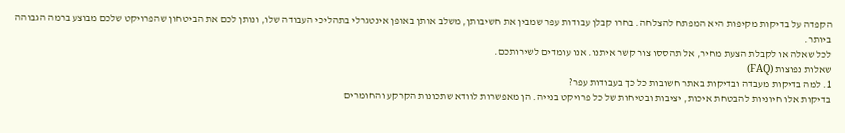הקפדה על בדיקות מקיפות היא המפתח להצלחה. בחרו קבלן עבודות עפר שמבין את חשיבותן, משלב אותן באופן אינטגרלי בתהליכי העבודה שלו, ונותן לכם את הביטחון שהפרויקט שלכם מבוצע ברמה הגבוהה ביותר.
לכל שאלה או לקבלת הצעת מחיר, אל תהססו צור קשר איתנו. אנו עומדים לשירותכם.
שאלות נפוצות (FAQ)
1. למה בדיקות מעבדה ובדיקות באתר חשובות כל כך בעבודות עפר?
בדיקות אלו חיוניות להבטחת איכות, יציבות ובטיחות של כל פרויקט בנייה. הן מאפשרות לוודא שתכונות הקרקע והחומרים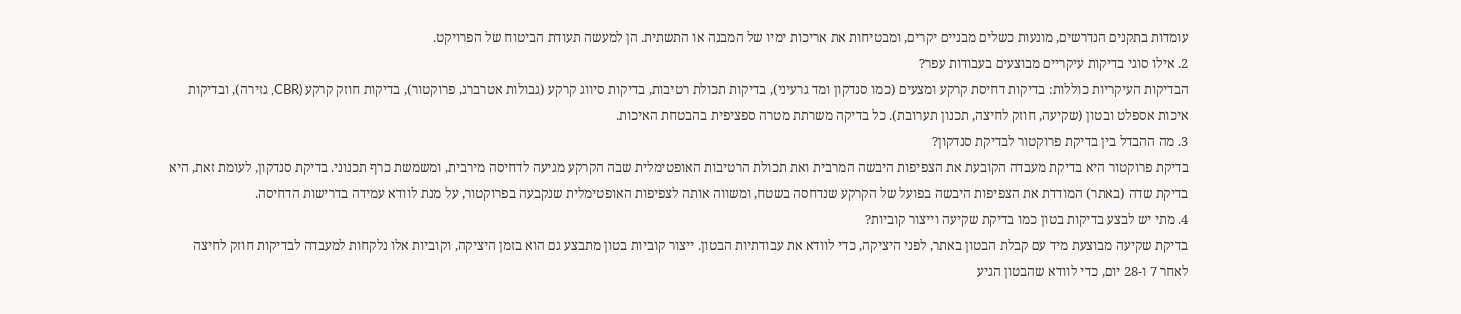עומדות בתקנים הנדרשים, מונעות כשלים מבניים יקרים, ומבטיחות את אריכות ימיו של המבנה או התשתית. הן למעשה תעודת הביטוח של הפרויקט.
2. אילו סוגי בדיקות עיקריים מבוצעים בעבודות עפר?
הבדיקות העיקריות כוללות: בדיקות דחיסת קרקע ומצעים (כמו סנדקון ומד גרעיני), בדיקות תכולת רטיבות, בדיקות סיווג קרקע (גבולות אטרברג, פרוקטור), בדיקות חוזק קרקע (CBR, גזירה), ובדיקות איכות אספלט ובטון (שקיעה, חוזק לחיצה, תכנון תערובת). כל בדיקה משרתת מטרה ספציפית בהבטחת האיכות.
3. מה ההבדל בין בדיקת פרוקטור לבדיקת סנדקון?
בדיקת פרוקטור היא בדיקת מעבדה הקובעת את הצפיפות היבשה המרבית ואת תכולת הרטיבות האופטימלית שבה הקרקע מגיעה לדחיסה מירבית, ומשמשת כרף תכנוני. בדיקת סנדקון, לעומת זאת, היא בדיקת שדה (באתר) המודדת את הצפיפות היבשה בפועל של הקרקע שנדחסה בשטח, ומשווה אותה לצפיפות האופטימלית שנקבעה בפרוקטור, על מנת לוודא עמידה בדרישות הדחיסה.
4. מתי יש לבצע בדיקות בטון כמו בדיקת שקיעה וייצור קוביות?
בדיקת שקיעה מבוצעת מיד עם קבלת הבטון באתר, לפני היציקה, כדי לוודא את עבודתיות הבטון. ייצור קוביות בטון מתבצע גם הוא בזמן היציקה, וקוביות אלו נלקחות למעבדה לבדיקות חוזק לחיצה לאחר 7 ו-28 יום, כדי לוודא שהבטון הגיע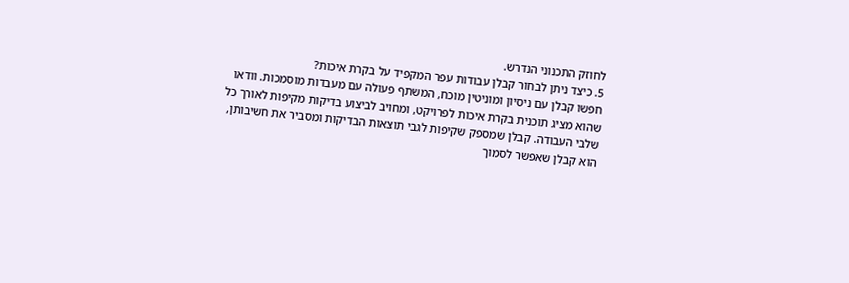לחוזק התכנוני הנדרש.
5. כיצד ניתן לבחור קבלן עבודות עפר המקפיד על בקרת איכות?
חפשו קבלן עם ניסיון ומוניטין מוכח, המשתף פעולה עם מעבדות מוסמכות. וודאו שהוא מציג תוכנית בקרת איכות לפרויקט, ומחויב לביצוע בדיקות מקיפות לאורך כל שלבי העבודה. קבלן שמספק שקיפות לגבי תוצאות הבדיקות ומסביר את חשיבותן, הוא קבלן שאפשר לסמוך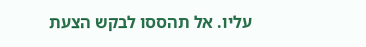עליו. אל תהססו לבקש הצעת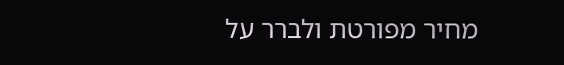מחיר מפורטת ולברר על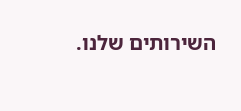השירותים שלנו.